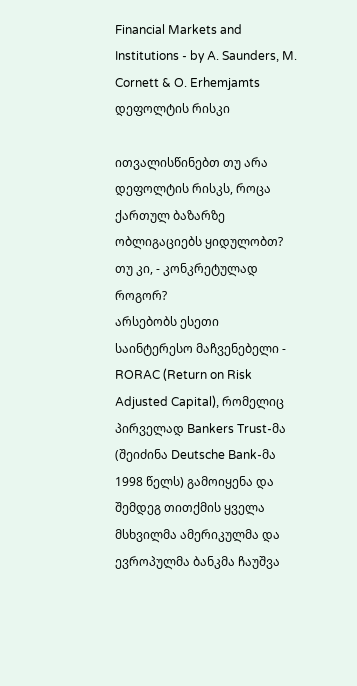Financial Markets and Institutions - by A. Saunders, M. Cornett & O. Erhemjamts
დეფოლტის რისკი

ითვალისწინებთ თუ არა დეფოლტის რისკს, როცა ქართულ ბაზარზე ობლიგაციებს ყიდულობთ? თუ კი, - კონკრეტულად როგორ?
არსებობს ესეთი საინტერესო მაჩვენებელი - RORAC (Return on Risk Adjusted Capital), რომელიც პირველად Bankers Trust-მა (შეიძინა Deutsche Bank-მა 1998 წელს) გამოიყენა და შემდეგ თითქმის ყველა მსხვილმა ამერიკულმა და ევროპულმა ბანკმა ჩაუშვა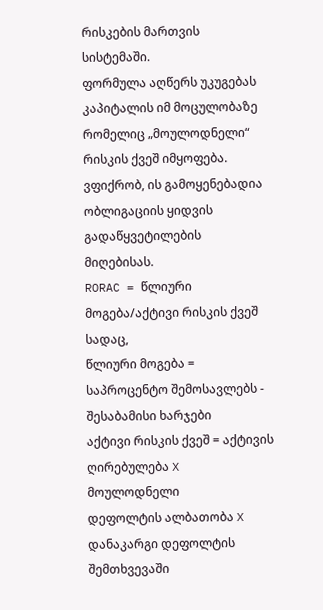რისკების მართვის სისტემაში.
ფორმულა აღწერს უკუგებას კაპიტალის იმ მოცულობაზე რომელიც „მოულოდნელი“ რისკის ქვეშ იმყოფება. ვფიქრობ, ის გამოყენებადია ობლიგაციის ყიდვის გადაწყვეტილების მიღებისას.
RORAC = წლიური მოგება/აქტივი რისკის ქვეშ
სადაც,
წლიური მოგება = საპროცენტო შემოსავლებს - შესაბამისი ხარჯები
აქტივი რისკის ქვეშ = აქტივის ღირებულება X მოულოდნელი
დეფოლტის ალბათობა X დანაკარგი დეფოლტის შემთხვევაში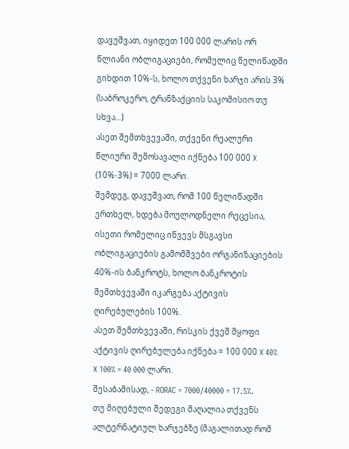დავუშვათ, იყიდეთ 100 000 ლარის ორ წლიანი ობლიგაციები, რომელიც წელიწადში გიხდით 10%-ს, ხოლო თქვენი ხარჯი არის 3% (საბროკერო, ტრანზაქციის საკომისიო თუ სხვა...)
ასეთ შემთხვევაში, თქვენი რეალური წლიური შემოსავალი იქნება 100 000 X (10%-3%) = 7000 ლარი.
შემდეგ, დავუშვათ, რომ 100 წელიწადში ერთხელ, ხდება მოულოდნელი რეცესია, ისეთი რომელიც იწვევს მსგავსი ობლიგაციების გამომშვები ორგანიზაციების 40%-ის ბანკროტს, ხოლო ბანკროტის შემთხვევაში იკარგება აქტივის ღირებულების 100%.
ასეთ შემთხვევაში, რისკის ქვეშ მყოფი აქტივის ღირებულება იქნება = 100 000 X 40% X 100% = 40 000 ლარი.
შესაბამისად, - RORAC = 7000/40000 = 17.5%.
თუ მიღებული შედეგი მაღალია თქვენს ალტერნატიულ ხარჯებზე (მაგალითად რომ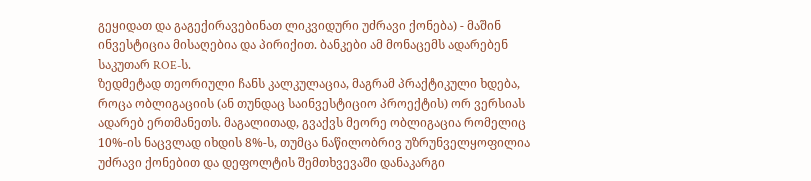გეყიდათ და გაგექირავებინათ ლიკვიდური უძრავი ქონება) - მაშინ ინვესტიცია მისაღებია და პირიქით. ბანკები ამ მონაცემს ადარებენ საკუთარ ROE-ს.
ზედმეტად თეორიული ჩანს კალკულაცია, მაგრამ პრაქტიკული ხდება, როცა ობლიგაციის (ან თუნდაც საინვესტიციო პროექტის) ორ ვერსიას ადარებ ერთმანეთს. მაგალითად, გვაქვს მეორე ობლიგაცია რომელიც 10%-ის ნაცვლად იხდის 8%-ს, თუმცა ნაწილობრივ უზრუნველყოფილია უძრავი ქონებით და დეფოლტის შემთხვევაში დანაკარგი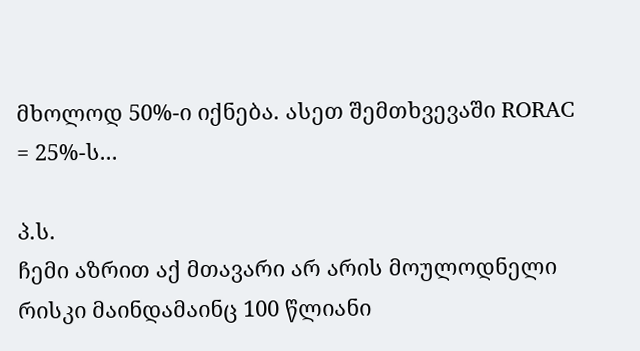მხოლოდ 50%-ი იქნება. ასეთ შემთხვევაში RORAC = 25%-ს...

პ.ს.
ჩემი აზრით აქ მთავარი არ არის მოულოდნელი რისკი მაინდამაინც 100 წლიანი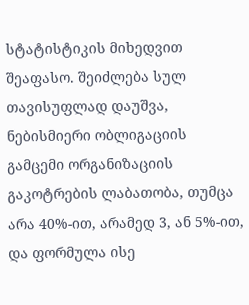სტატისტიკის მიხედვით შეაფასო. შეიძლება სულ თავისუფლად დაუშვა, ნებისმიერი ობლიგაციის გამცემი ორგანიზაციის გაკოტრების ლაბათობა, თუმცა არა 40%-ით, არამედ 3, ან 5%-ით, და ფორმულა ისე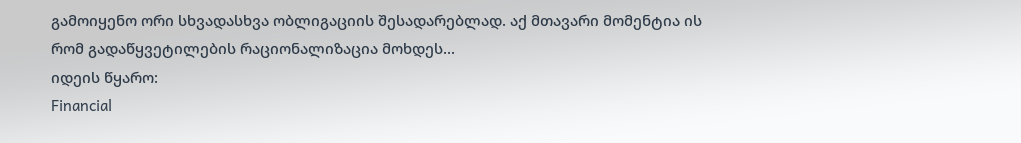გამოიყენო ორი სხვადასხვა ობლიგაციის შესადარებლად. აქ მთავარი მომენტია ის რომ გადაწყვეტილების რაციონალიზაცია მოხდეს...
იდეის წყარო:
Financial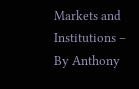Markets and Institutions – By Anthony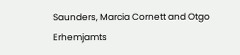Saunders, Marcia Cornett and Otgo Erhemjamts